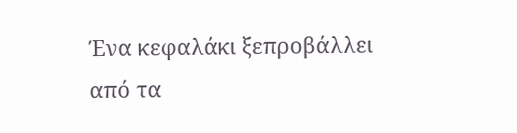Ένα κεφαλάκι ξεπροβάλλει από τα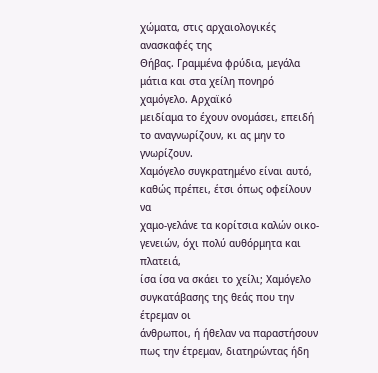χώματα, στις αρχαιολογικές ανασκαφές της
Θήβας. Γραμμένα φρύδια, μεγάλα μάτια και στα χείλη πονηρό χαμόγελο. Αρχαϊκό
μειδίαμα το έχουν ονομάσει, επειδή το αναγνωρίζουν, κι ας μην το γνωρίζουν.
Χαμόγελο συγκρατημένο είναι αυτό, καθώς πρέπει, έτσι όπως οφείλουν να
χαμο-γελάνε τα κορίτσια καλών οικο-γενειών, όχι πολύ αυθόρμητα και πλατειά,
ίσα ίσα να σκάει το χείλι; Χαμόγελο συγκατάβασης της θεάς που την έτρεμαν οι
άνθρωποι, ή ήθελαν να παραστήσουν πως την έτρεμαν, διατηρώντας ήδη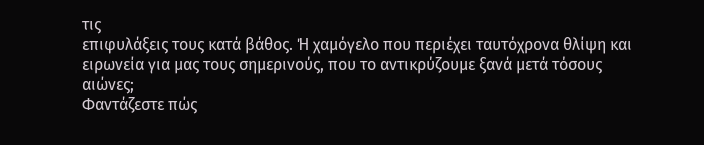τις
επιφυλάξεις τους κατά βάθος. Ή χαμόγελο που περιέχει ταυτόχρονα θλίψη και
ειρωνεία για μας τους σημερινούς, που το αντικρύζουμε ξανά μετά τόσους αιώνες;
Φαντάζεστε πώς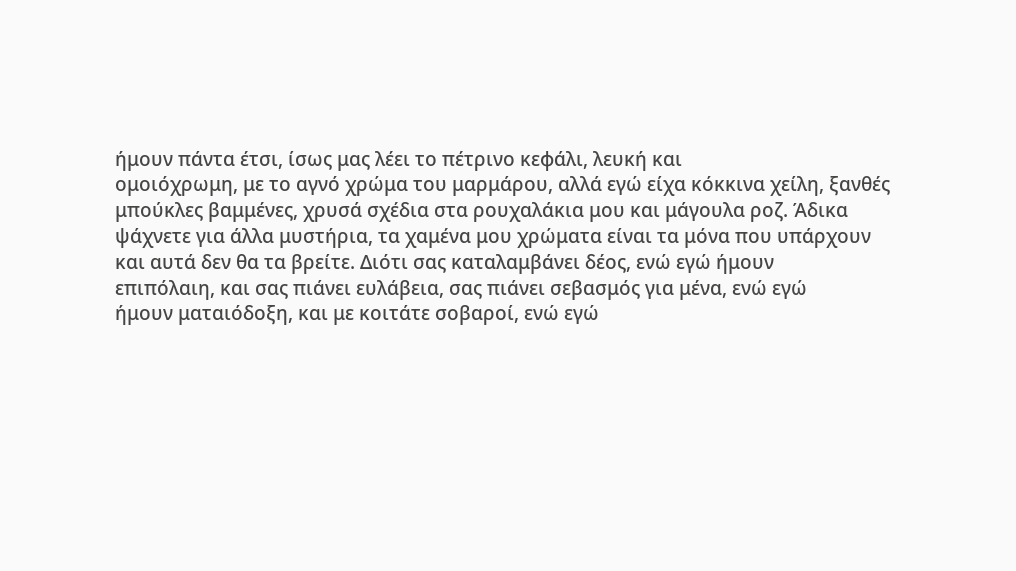ήμουν πάντα έτσι, ίσως μας λέει το πέτρινο κεφάλι, λευκή και
ομοιόχρωμη, με το αγνό χρώμα του μαρμάρου, αλλά εγώ είχα κόκκινα χείλη, ξανθές
μπούκλες βαμμένες, χρυσά σχέδια στα ρουχαλάκια μου και μάγουλα ροζ. Άδικα
ψάχνετε για άλλα μυστήρια, τα χαμένα μου χρώματα είναι τα μόνα που υπάρχουν
και αυτά δεν θα τα βρείτε. Διότι σας καταλαμβάνει δέος, ενώ εγώ ήμουν
επιπόλαιη, και σας πιάνει ευλάβεια, σας πιάνει σεβασμός για μένα, ενώ εγώ
ήμουν ματαιόδοξη, και με κοιτάτε σοβαροί, ενώ εγώ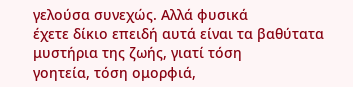γελούσα συνεχώς. Αλλά φυσικά
έχετε δίκιο επειδή αυτά είναι τα βαθύτατα μυστήρια της ζωής, γιατί τόση
γοητεία, τόση ομορφιά,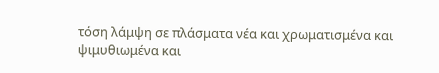τόση λάμψη σε πλάσματα νέα και χρωματισμένα και
ψιμυθιωμένα και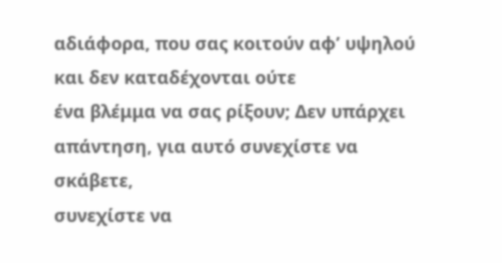αδιάφορα, που σας κοιτούν αφ’ υψηλού και δεν καταδέχονται ούτε
ένα βλέμμα να σας ρίξουν; Δεν υπάρχει απάντηση, για αυτό συνεχίστε να σκάβετε,
συνεχίστε να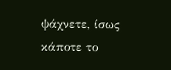ψάχνετε, ίσως κάποτε το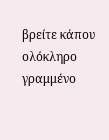βρείτε κάπου ολόκληρο γραμμένο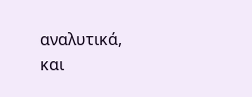αναλυτικά,
και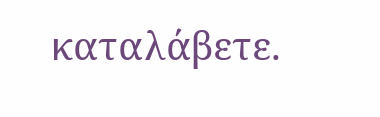καταλάβετε.